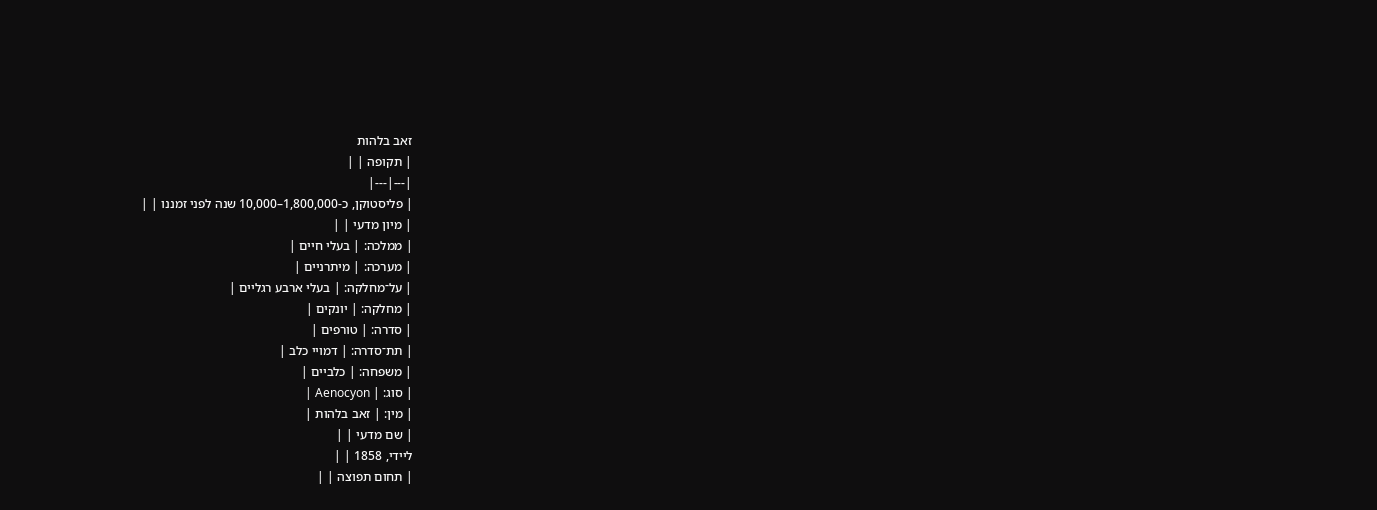זאב בלהות
| תקופה | |
|---|---|
| פליסטוקן, כ-1,800,000–10,000 שנה לפני זמננו | |
| מיון מדעי | |
| ממלכה: | בעלי חיים |
| מערכה: | מיתרניים |
| על־מחלקה: | בעלי ארבע רגליים |
| מחלקה: | יונקים |
| סדרה: | טורפים |
| תת־סדרה: | דמויי כלב |
| משפחה: | כלביים |
| סוג: | Aenocyon |
| מין: | זאב בלהות |
| שם מדעי | |
ליידי, 1858 | |
| תחום תפוצה | |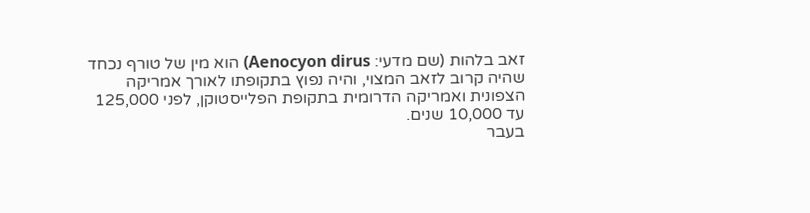זאב בלהות (שם מדעי: Aenocyon dirus) הוא מין של טורף נכחד שהיה קרוב לזאב המצוי, והיה נפוץ בתקופתו לאורך אמריקה הצפונית ואמריקה הדרומית בתקופת הפלייסטוקן, לפני 125,000 עד 10,000 שנים.
בעבר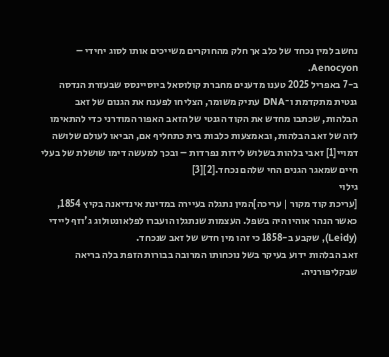נחשב למין נכחד של כלב אך חלק מהחוקרים משייכים אותו לסוג יחידי – Aenocyon.
ב-7 באפריל 2025 טענו מדענים מחברת קולוסאל ביוסיינסס שבעזרת הנדסה גנטית מתקדמת ו־DNA עתיק משומר, הצליחו לפענח את הגנום של זאב הבלהות, שכתבו מחדש את הקוד הגנטי של הזאב האפור המודרני כדי להתאימו לזה של זאב הבלהות, ובאמצעות כלבות בית כתחליף אם, הביאו לעולם שלושה דמויי[1] זאבי בלהות בשלוש לידות נפרדות – ובכך למעשה דימו שושלת של בעלי חיים שמאגר הגנים החי שלהם נכחד.[2][3]
גילוי
[עריכת קוד מקור | עריכה]המין נתגלה בעיירה במדינת אינדיאנה בקיץ 1854, כאשר הנהר אוהיו היה בשפל. העצמות שנתגלו הועברו לפלאונטולוג ג'וזף ליידי (Leidy), שקבע ב-1858 כי זהו מין חדש של זאב שנכחד.
זאב הבלהות ידוע בעיקר בשל נוכחותו המרובה בבורות הזפת בלה בריאה שבקליפורניה.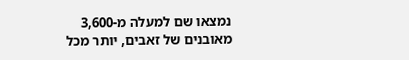נמצאו שם למעלה מ-3,600 מאובנים של זאבים, יותר מכל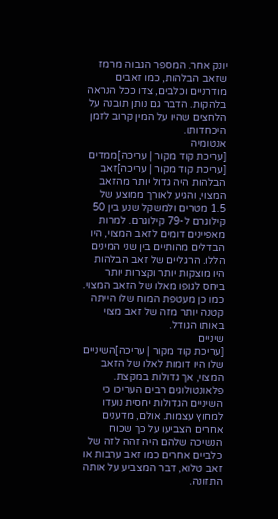יונק אחר. המספר הגבוה מרמז שזאב הבלהות, כמו זאבים מודרניים וכלבים, צדו ככל הנראה בלהקות. הדבר גם נותן תובנה על הלחצים שהיו על המין קרוב לזמן היכחדותו.
אנטומיה
[עריכת קוד מקור | עריכה]ממדים
[עריכת קוד מקור | עריכה]זאב הבלהות היה גדול יותר מהזאב המצוי, והגיע לאורך ממוצע של 1.5 מטרים ולמשקל שנע בין 50 קילוגרם ל-79 קילוגרם. למרות מאפיינים דומים לזאב המצוי, היו הבדלים מהותיים בין שני המינים הללו. הרגליים של זאב הבלהות היו מוצקות יותר וקצרות יותר ביחס לגופו מאלו של הזאב המצוי. כמו כן מעטפת המוח שלו הייתה קטנה יותר מזה של זאב מצוי באותו הגודל.
שיניים
[עריכת קוד מקור | עריכה]השיניים שלו היו דומות לאלו של הזאב המצוי, אך גדולות במקצת.
פלאונטולוגים רבים העריכו כי השיניים הגדולות יחסית נועדו למחוץ עצמות. אולם, מדענים אחרים הצביעו על כך שכוח הנשיכה שלהם היה זהה לזה של כלביים אחרים כמו זאב ערבות או זאב טלוא, דבר המצביע על אותה התזונה.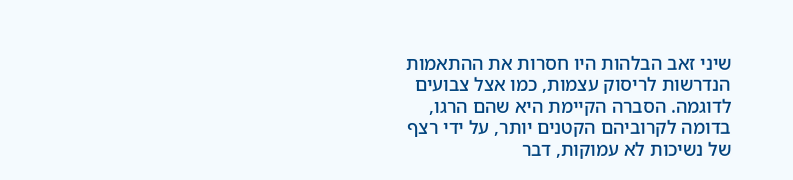שיני זאב הבלהות היו חסרות את ההתאמות הנדרשות לריסוק עצמות, כמו אצל צבועים לדוגמה. הסברה הקיימת היא שהם הרגו, בדומה לקרוביהם הקטנים יותר, על ידי רצף של נשיכות לא עמוקות, דבר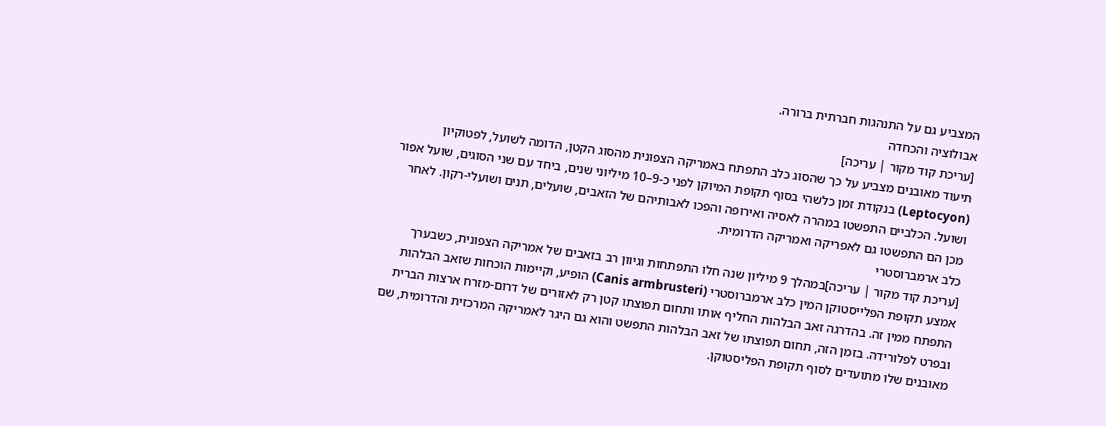המצביע גם על התנהגות חברתית ברורה.
אבולוציה והכחדה
[עריכת קוד מקור | עריכה]
תיעוד מאובנים מצביע על כך שהסוג כלב התפתח באמריקה הצפונית מהסוג הקטן, הדומה לשועל, לפטוקיון (Leptocyon) בנקודת זמן כלשהי בסוף תקופת המיוקן לפני כ-9–10 מיליוני שנים, ביחד עם שני הסוגים, שועל אפור ושועל. הכלביים התפשטו במהרה לאסיה ואירופה והפכו לאבותיהם של הזאבים, שועלים, תנים ושועלי-רקון. לאחר מכן הם התפשטו גם לאפריקה ואמריקה הדרומית.
כלב ארמברוסטרי
[עריכת קוד מקור | עריכה]במהלך 9 מיליון שנה חלו התפתחות וגיוון רב בזאבים של אמריקה הצפונית, כשבערך אמצע תקופת הפלייסטוקן המין כלב ארמברוסטרי (Canis armbrusteri) הופיע, וקיימות הוכחות שזאב הבלהות התפתח ממין זה. בהדרגה זאב הבלהות החליף אותו ותחום תפוצתו קטן רק לאזורים של דרום-מזרח ארצות הברית ובפרט לפלורידה. בזמן הזה, תחום תפוצתו של זאב הבלהות התפשט והוא גם היגר לאמריקה המרכזית והדרומית, שם מאובנים שלו מתועדים לסוף תקופת הפליסטוקן.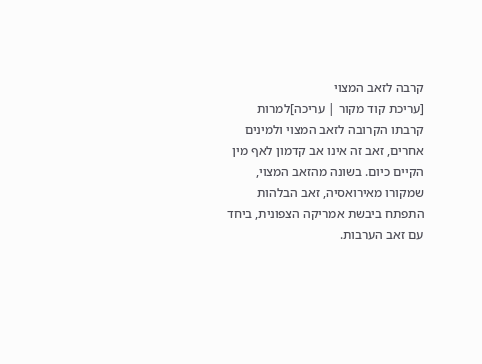קרבה לזאב המצוי
[עריכת קוד מקור | עריכה]למרות קרבתו הקרובה לזאב המצוי ולמינים אחרים, זאב זה אינו אב קדמון לאף מין הקיים כיום. בשונה מהזאב המצוי, שמקורו מאירואסיה, זאב הבלהות התפתח ביבשת אמריקה הצפונית, ביחד עם זאב הערבות.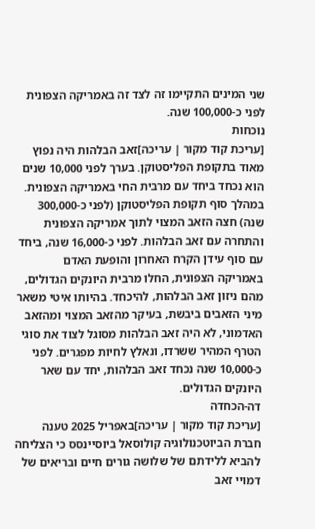שני המינים התקיימו זה לצד זה באמריקה הצפונית לפני כ-100,000 שנה.
נוכחות
[עריכת קוד מקור | עריכה]זאב הבלהות היה נפוץ מאוד בתקופת הפליסטוקן. בערך לפני 10,000 שנים הוא נכחד ביחד עם מרבית החי באמריקה הצפונית. במהלך סוף תקופת הפליסטוקן (לפני כ-300,000 שנה) חצה הזאב המצוי לתוך אמריקה הצפונית והתחרה עם זאב הבלהות. לפני כ-16,000 שנה, ביחד עם סוף עידן הקרח האחרון והופעת האדם באמריקה הצפונית, החלו מרבית היונקים הגדולים, מהם ניזון זאב הבלהות, להיכחד. בהיותו איטי משאר מיני הזאבים ביבשת, בעיקר מהזאב המצוי ומהזאב האדמוני, לא היה זאב הבלהות מסוגל לצוד את סוגי הטרף המהיר ששרדו, ונאלץ לחיות מפגרים. לפני כ-10,000 שנה נכחד זאב הבלהות, יחד עם שאר היונקים הגדולים.
דה-הכחדה
[עריכת קוד מקור | עריכה]באפריל 2025 טענה חברת הביוטכנולוגיה קולוסאל ביוסיינסס כי הצליחה להביא ללידתם של שלושה גורים חיים ובריאים של דמויי זאב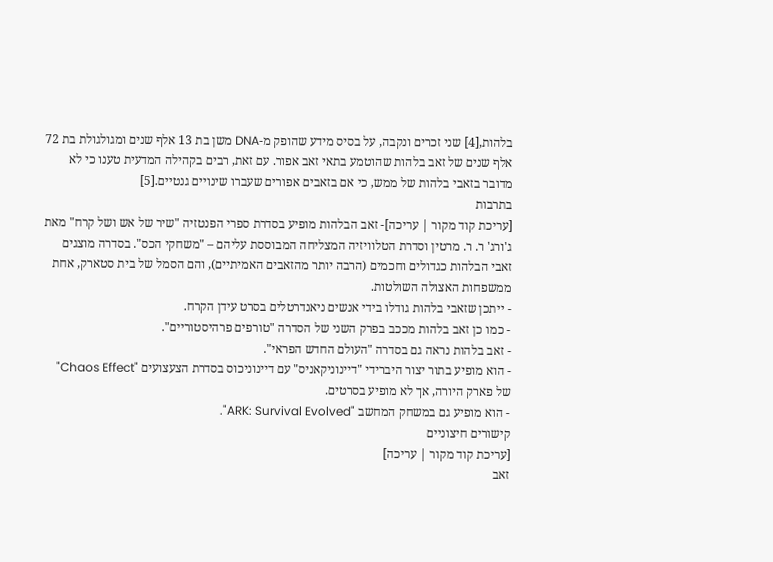בלהות,[4] שני זכרים ונקבה, על בסיס מידע שהופק מ-DNA משן בת 13 אלף שנים ומגולגולת בת 72 אלף שנים של זאב בלהות שהוטמע בתאי זאב אפור. עם זאת, רבים בקהילה המדעית טענו כי לא מדובר בזאבי בלהות של ממש, כי אם בזאבים אפורים שעברו שינויים גנטיים.[5]
בתרבות
[עריכת קוד מקור | עריכה]- זאב הבלהות מופיע בסדרת ספרי הפנטזיה "שיר של אש ושל קרח" מאת ג'ורג' ר. ר. מרטין וסדרת הטלוויזיה המצליחה המבוססת עליהם – "משחקי הכס". בסדרה מוצגים זאבי הבלהות כגדולים וחכמים (הרבה יותר מהזאבים האמיתיים), והם הסמל של בית סטארק, אחת ממשפחות האצולה השולטות.
- ייתכן שזאבי בלהות גודלו בידי אנשים ניאנדרטלים בסרט עידן הקרח.
- כמו כן זאב בלהות מככב בפרק השני של הסדרה "טורפים פרהיסטוריים".
- זאב בלהות נראה גם בסדרה "העולם החדש הפראי".
- הוא מופיע בתור יצור היברידי "דיינוניקאניס" עם דיינוניכוס בסדרת הצעצועים "Chaos Effect" של פארק היורה, אך לא מופיע בסרטים.
- הוא מופיע גם במשחק המחשב "ARK: Survival Evolved".
קישורים חיצוניים
[עריכת קוד מקור | עריכה]
זאב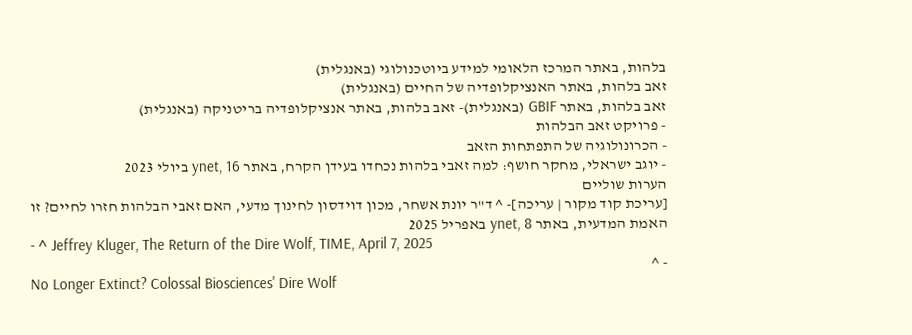בלהות, באתר המרכז הלאומי למידע ביוטכנולוגי (באנגלית)
זאב בלהות, באתר האנציקלופדיה של החיים (באנגלית)
זאב בלהות, באתר GBIF (באנגלית)- זאב בלהות, באתר אנציקלופדיה בריטניקה (באנגלית)
- פרויקט זאב הבלהות
- הכרונולוגיה של התפתחות הזאב
- יוגב ישראלי, מחקר חושף: למה זאבי בלהות נכחדו בעידן הקרח, באתר ynet, 16 ביולי 2023
הערות שוליים
[עריכת קוד מקור | עריכה]- ^ ד"ר יונת אשחר, מכון דוידסון לחינוך מדעי, האם זאבי הבלהות חזרו לחיים? זו האמת המדעית, באתר ynet, 8 באפריל 2025
- ^ Jeffrey Kluger, The Return of the Dire Wolf, TIME, April 7, 2025
- ^
No Longer Extinct? Colossal Biosciences' Dire Wolf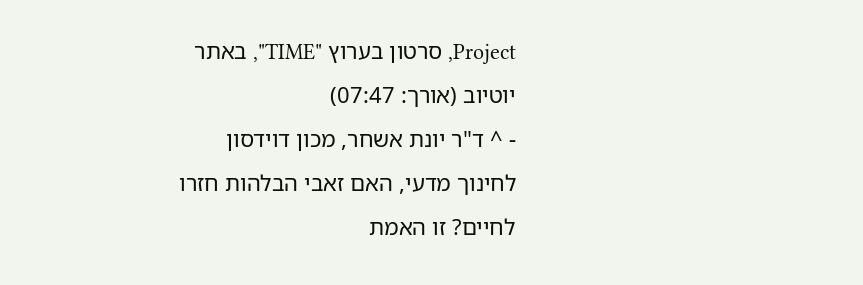Project, סרטון בערוץ "TIME", באתר יוטיוב (אורך: 07:47)
- ^ ד"ר יונת אשחר, מכון דוידסון לחינוך מדעי, האם זאבי הבלהות חזרו לחיים? זו האמת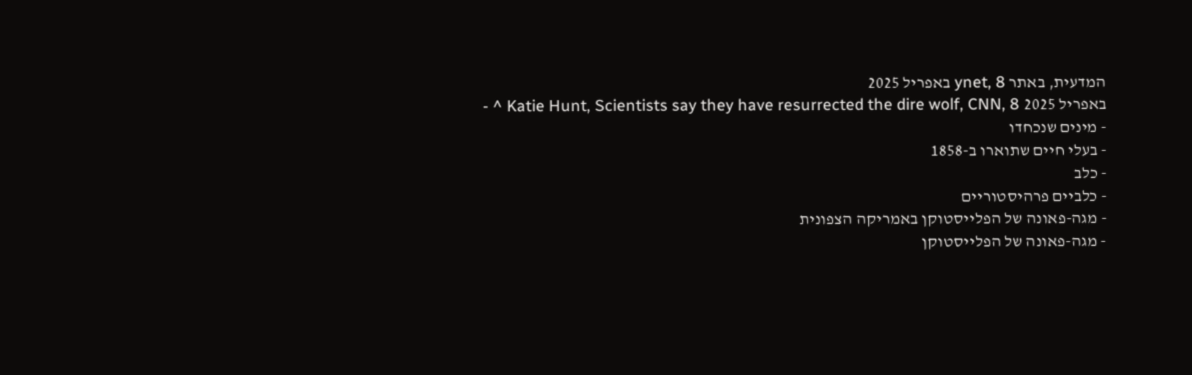המדעית, באתר ynet, 8 באפריל 2025
- ^ Katie Hunt, Scientists say they have resurrected the dire wolf, CNN, 8 באפריל 2025
- מינים שנכחדו
- בעלי חיים שתוארו ב-1858
- כלב
- כלביים פרהיסטוריים
- מגה-פאונה של הפלייסטוקן באמריקה הצפונית
- מגה-פאונה של הפלייסטוקן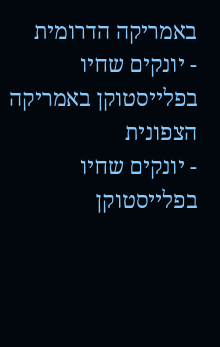באמריקה הדרומית
- יונקים שחיו בפלייסטוקן באמריקה הצפונית
- יונקים שחיו בפלייסטוקן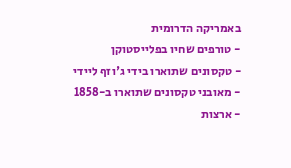באמריקה הדרומית
- טורפים שחיו בפלייסטוקן
- טקסונים שתוארו בידי ג'וזף ליידי
- מאובני טקסונים שתוארו ב-1858
- ארצות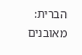הברית: מאובנים